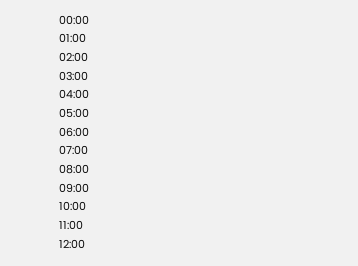00:00
01:00
02:00
03:00
04:00
05:00
06:00
07:00
08:00
09:00
10:00
11:00
12:00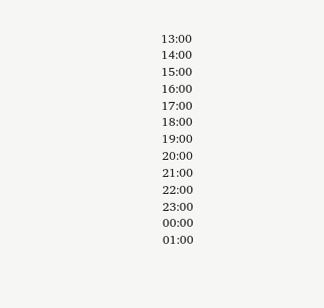13:00
14:00
15:00
16:00
17:00
18:00
19:00
20:00
21:00
22:00
23:00
00:00
01:00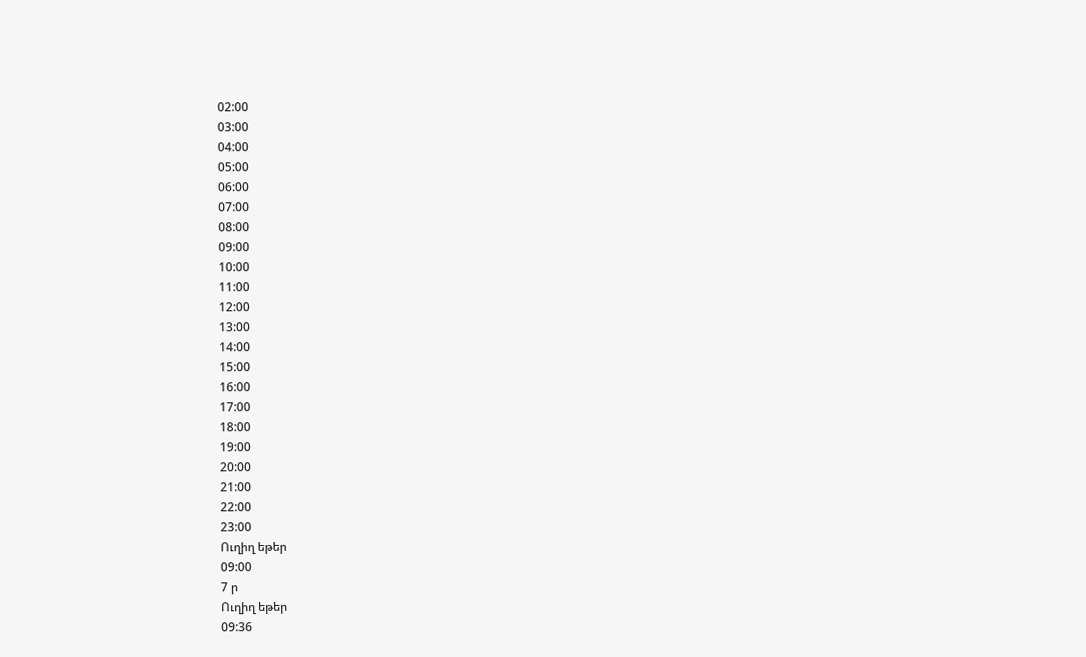02:00
03:00
04:00
05:00
06:00
07:00
08:00
09:00
10:00
11:00
12:00
13:00
14:00
15:00
16:00
17:00
18:00
19:00
20:00
21:00
22:00
23:00
Ուղիղ եթեր
09:00
7 ր
Ուղիղ եթեր
09:36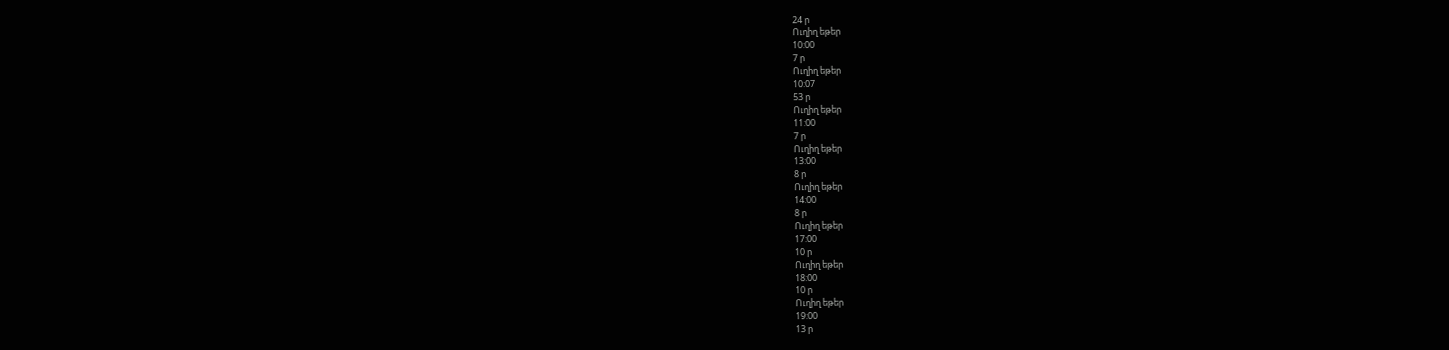24 ր
Ուղիղ եթեր
10:00
7 ր
Ուղիղ եթեր
10:07
53 ր
Ուղիղ եթեր
11:00
7 ր
Ուղիղ եթեր
13:00
8 ր
Ուղիղ եթեր
14:00
8 ր
Ուղիղ եթեր
17:00
10 ր
Ուղիղ եթեր
18:00
10 ր
Ուղիղ եթեր
19:00
13 ր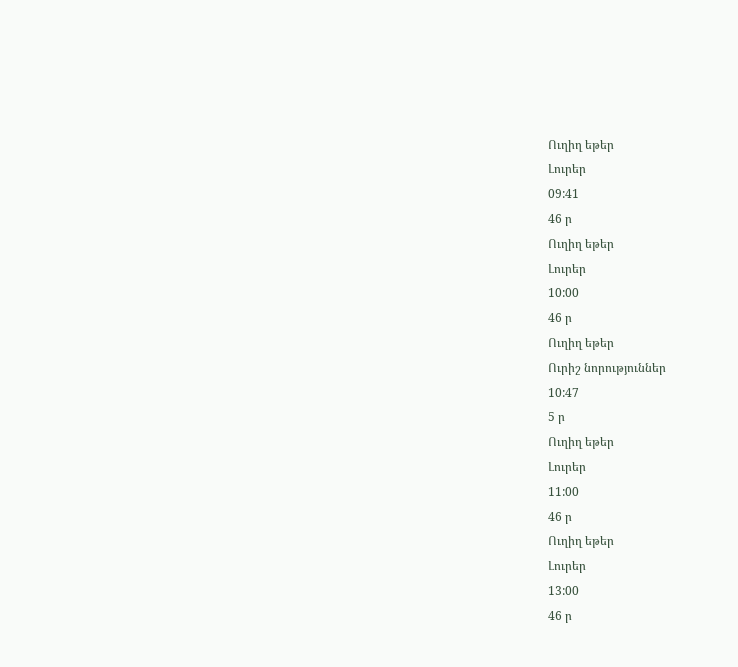Ուղիղ եթեր
Լուրեր
09:41
46 ր
Ուղիղ եթեր
Լուրեր
10:00
46 ր
Ուղիղ եթեր
Ուրիշ նորություններ
10:47
5 ր
Ուղիղ եթեր
Լուրեր
11:00
46 ր
Ուղիղ եթեր
Լուրեր
13:00
46 ր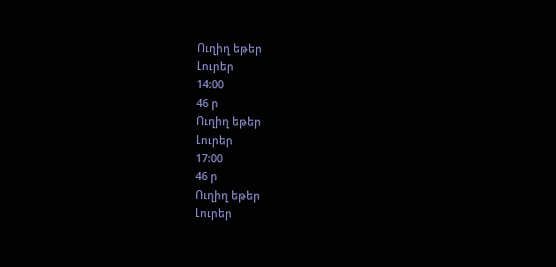Ուղիղ եթեր
Լուրեր
14:00
46 ր
Ուղիղ եթեր
Լուրեր
17:00
46 ր
Ուղիղ եթեր
Լուրեր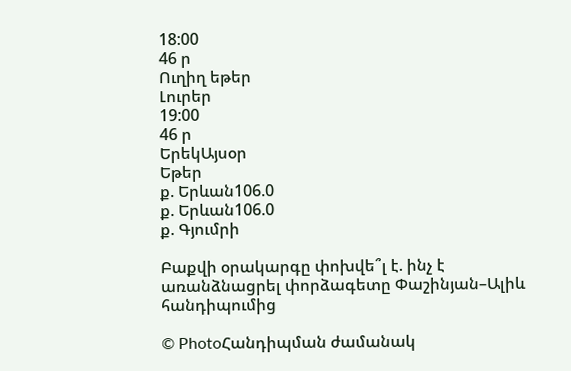18:00
46 ր
Ուղիղ եթեր
Լուրեր
19:00
46 ր
ԵրեկԱյսօր
Եթեր
ք. Երևան106.0
ք. Երևան106.0
ք. Գյումրի

Բաքվի օրակարգը փոխվե՞լ է. ինչ է առանձնացրել փորձագետը Փաշինյան–Ալիև հանդիպումից

© PhotoՀանդիպման ժամանակ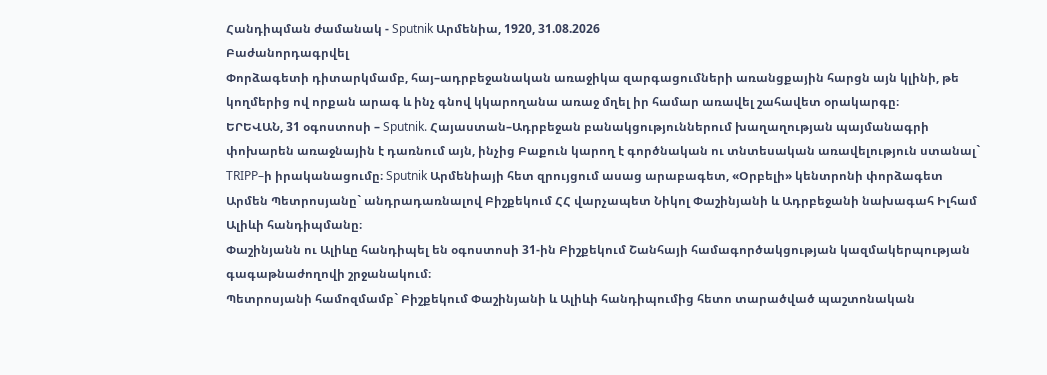Հանդիպման ժամանակ - Sputnik Արմենիա, 1920, 31.08.2026
Բաժանորդագրվել
Փորձագետի դիտարկմամբ, հայ–ադրբեջանական առաջիկա զարգացումների առանցքային հարցն այն կլինի, թե կողմերից ով որքան արագ և ինչ գնով կկարողանա առաջ մղել իր համար առավել շահավետ օրակարգը։
ԵՐԵՎԱՆ, 31 օգոստոսի – Sputnik. Հայաստան–Ադրբեջան բանակցություններում խաղաղության պայմանագրի փոխարեն առաջնային է դառնում այն, ինչից Բաքուն կարող է գործնական ու տնտեսական առավելություն ստանալ` TRIPP–ի իրականացումը։ Sputnik Արմենիայի հետ զրույցում ասաց արաբագետ, «Օրբելի» կենտրոնի փորձագետ Արմեն Պետրոսյանը` անդրադառնալով Բիշքեկում ՀՀ վարչապետ Նիկոլ Փաշինյանի և Ադրբեջանի նախագահ Իլհամ Ալիևի հանդիպմանը։
Փաշինյանն ու Ալիևը հանդիպել են օգոստոսի 31-ին Բիշքեկում Շանհայի համագործակցության կազմակերպության գագաթնաժողովի շրջանակում։
Պետրոսյանի համոզմամբ` Բիշքեկում Փաշինյանի և Ալիևի հանդիպումից հետո տարածված պաշտոնական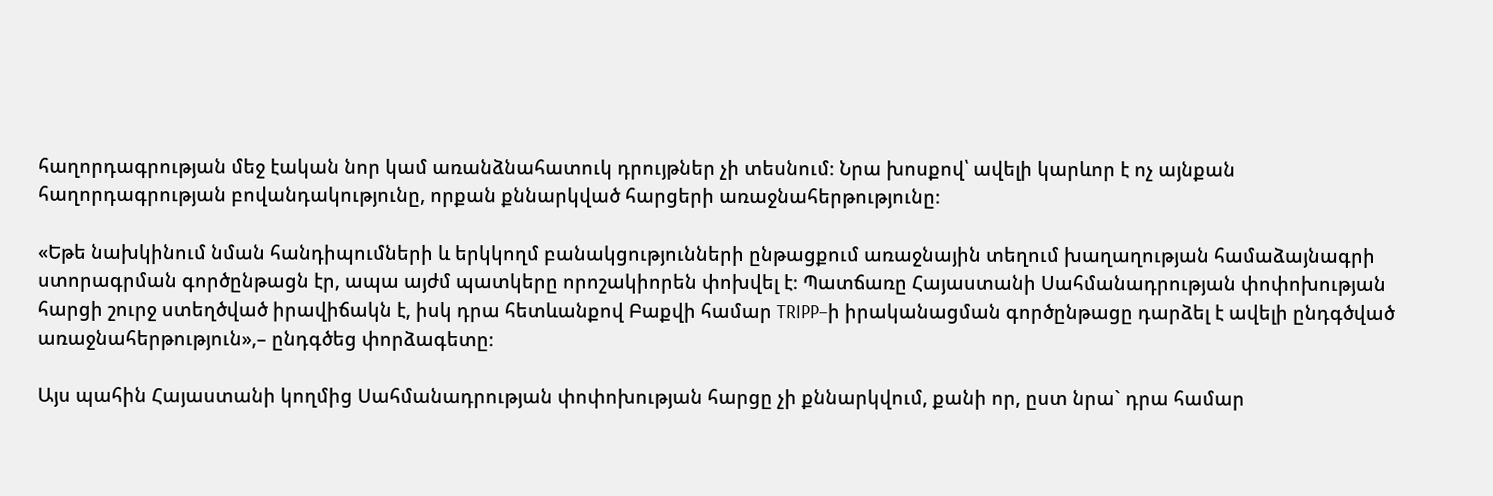հաղորդագրության մեջ էական նոր կամ առանձնահատուկ դրույթներ չի տեսնում։ Նրա խոսքով՝ ավելի կարևոր է ոչ այնքան հաղորդագրության բովանդակությունը, որքան քննարկված հարցերի առաջնահերթությունը։

«Եթե նախկինում նման հանդիպումների և երկկողմ բանակցությունների ընթացքում առաջնային տեղում խաղաղության համաձայնագրի ստորագրման գործընթացն էր, ապա այժմ պատկերը որոշակիորեն փոխվել է։ Պատճառը Հայաստանի Սահմանադրության փոփոխության հարցի շուրջ ստեղծված իրավիճակն է, իսկ դրա հետևանքով Բաքվի համար TRIPP–ի իրականացման գործընթացը դարձել է ավելի ընդգծված առաջնահերթություն»,– ընդգծեց փորձագետը։

Այս պահին Հայաստանի կողմից Սահմանադրության փոփոխության հարցը չի քննարկվում, քանի որ, ըստ նրա` դրա համար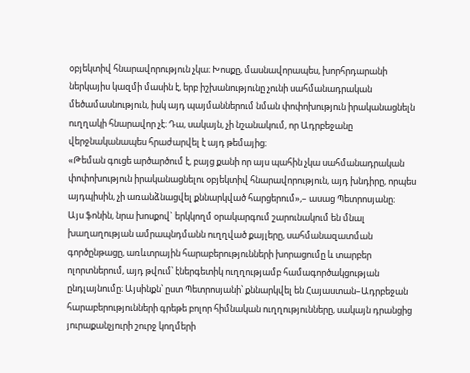օբյեկտիվ հնարավորություն չկա։ Խոսքը, մասնավորապես, խորհրդարանի ներկայիս կազմի մասին է, երբ իշխանությունը չունի սահմանադրական մեծամասնություն, իսկ այդ պայմաններում նման փոփոխություն իրականացնելն ուղղակի հնարավոր չէ։ Դա, սակայն, չի նշանակում, որ Ադրբեջանը վերջնականապես հրաժարվել է այդ թեմայից։
«Թեման գուցե արծարծում է, բայց քանի որ այս պահին չկա սահմանադրական փոփոխություն իրականացնելու օբյեկտիվ հնարավորություն, այդ խնդիրը, որպես այդպիսին, չի առանձնացվել քննարկված հարցերում»,– ասաց Պետրոսյանը։
Այս ֆոնին, նրա խոսքով` երկկողմ օրակարգում շարունակում են մնալ խաղաղության ամրապնդմանն ուղղված քայլերը, սահմանազատման գործընթացը, առևտրային հարաբերությունների խորացումը և տարբեր ոլորտներում, այդ թվում՝ էներգետիկ ուղղությամբ համագործակցության ընդլայնումը։ Այսինքն՝ ըստ Պետրոսյանի՝ քննարկվել են Հայաստան–Ադրբեջան հարաբերությունների գրեթե բոլոր հիմնական ուղղությունները, սակայն դրանցից յուրաքանչյուրի շուրջ կողմերի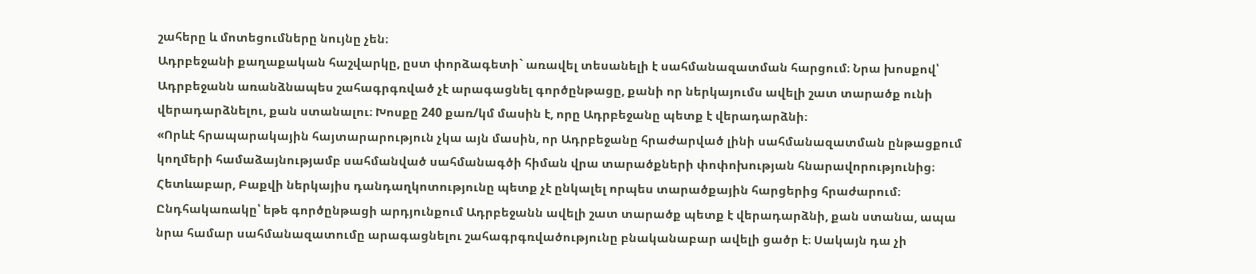շահերը և մոտեցումները նույնը չեն։
Ադրբեջանի քաղաքական հաշվարկը, ըստ փորձագետի` առավել տեսանելի է սահմանազատման հարցում։ Նրա խոսքով՝ Ադրբեջանն առանձնապես շահագրգռված չէ արագացնել գործընթացը, քանի որ ներկայումս ավելի շատ տարածք ունի վերադարձնելու, քան ստանալու։ Խոսքը 240 քառ/կմ մասին է, որը Ադրբեջանը պետք է վերադարձնի։
«Որևէ հրապարակային հայտարարություն չկա այն մասին, որ Ադրբեջանը հրաժարված լինի սահմանազատման ընթացքում կողմերի համաձայնությամբ սահմանված սահմանագծի հիման վրա տարածքների փոփոխության հնարավորությունից։ Հետևաբար, Բաքվի ներկայիս դանդաղկոտությունը պետք չէ ընկալել որպես տարածքային հարցերից հրաժարում։ Ընդհակառակը՝ եթե գործընթացի արդյունքում Ադրբեջանն ավելի շատ տարածք պետք է վերադարձնի, քան ստանա, ապա նրա համար սահմանազատումը արագացնելու շահագրգռվածությունը բնականաբար ավելի ցածր է։ Սակայն դա չի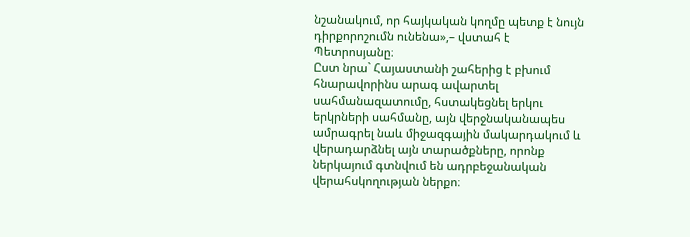նշանակում, որ հայկական կողմը պետք է նույն դիրքորոշումն ունենա»,– վստահ է Պետրոսյանը։
Ըստ նրա` Հայաստանի շահերից է բխում հնարավորինս արագ ավարտել սահմանազատումը, հստակեցնել երկու երկրների սահմանը, այն վերջնականապես ամրագրել նաև միջազգային մակարդակում և վերադարձնել այն տարածքները, որոնք ներկայում գտնվում են ադրբեջանական վերահսկողության ներքո։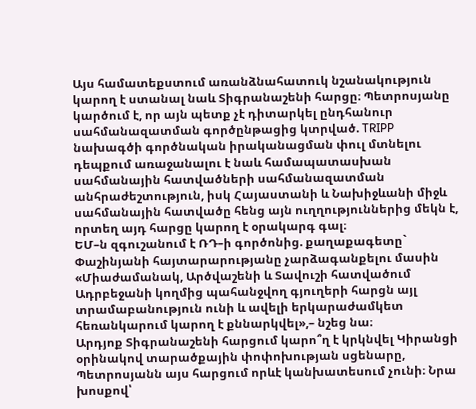Այս համատեքստում առանձնահատուկ նշանակություն կարող է ստանալ նաև Տիգրանաշենի հարցը։ Պետրոսյանը կարծում է, որ այն պետք չէ դիտարկել ընդհանուր սահմանազատման գործընթացից կտրված. TRIPP նախագծի գործնական իրականացման փուլ մտնելու դեպքում առաջանալու է նաև համապատասխան սահմանային հատվածների սահմանազատման անհրաժեշտություն, իսկ Հայաստանի և Նախիջևանի միջև սահմանային հատվածը հենց այն ուղղություններից մեկն է, որտեղ այդ հարցը կարող է օրակարգ գալ։
ԵՄ–ն զգուշանում է ՌԴ–ի գործոնից. քաղաքագետը` Փաշինյանի հայտարարությանը չարձագանքելու մասին
«Միաժամանակ, Արծվաշենի և Տավուշի հատվածում Ադրբեջանի կողմից պահանջվող գյուղերի հարցն այլ տրամաբանություն ունի և ավելի երկարաժամկետ հեռանկարում կարող է քննարկվել»,– նշեց նա։
Արդյոք Տիգրանաշենի հարցում կարո՞ղ է կրկնվել Կիրանցի օրինակով տարածքային փոփոխության սցենարը, Պետրոսյանն այս հարցում որևէ կանխատեսում չունի։ Նրա խոսքով՝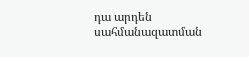դա արդեն սահմանազատման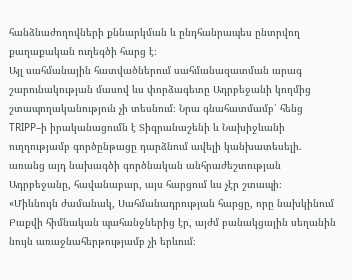հանձնաժողովների քննարկման և ընդհանրապես ընտրվող քաղաքական ուղեգծի հարց է։
Այլ սահմանային հատվածներում սահմանազատման արագ շարունակության մասով ևս փորձագետը Ադրբեջանի կողմից շտապողականություն չի տեսնում։ Նրա գնահատմամբ՝ հենց TRIPP–ի իրականացումն է Տիգրանաշենի և Նախիջևանի ուղղությամբ գործընթացը դարձնում ավելի կանխատեսելի. առանց այդ նախագծի գործնական անհրաժեշտության Ադրբեջանը, հավանաբար, այս հարցում ևս չէր շտապի։
«Միևնույն ժամանակ, Սահմանադրության հարցը, որը նախկինում Բաքվի հիմնական պահանջներից էր, այժմ բանակցային սեղանին նույն առաջնահերթությամբ չի երևում։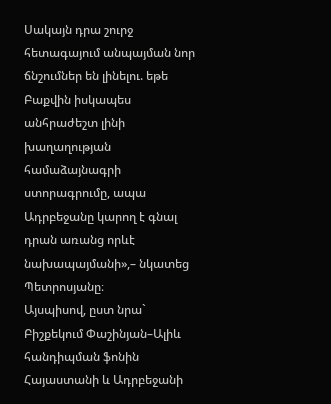Սակայն դրա շուրջ հետագայում անպայման նոր ճնշումներ են լինելու. եթե Բաքվին իսկապես անհրաժեշտ լինի խաղաղության համաձայնագրի ստորագրումը, ապա Ադրբեջանը կարող է գնալ դրան առանց որևէ նախապայմանի»,– նկատեց Պետրոսյանը։
Այսպիսով, ըստ նրա` Բիշքեկում Փաշինյան–Ալիև հանդիպման ֆոնին Հայաստանի և Ադրբեջանի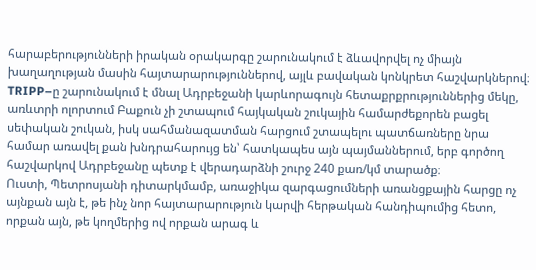հարաբերությունների իրական օրակարգը շարունակում է ձևավորվել ոչ միայն խաղաղության մասին հայտարարություններով, այլև բավական կոնկրետ հաշվարկներով։ TRIPP–ը շարունակում է մնալ Ադրբեջանի կարևորագույն հետաքրքրություններից մեկը, առևտրի ոլորտում Բաքուն չի շտապում հայկական շուկային համարժեքորեն բացել սեփական շուկան, իսկ սահմանազատման հարցում շտապելու պատճառները նրա համար առավել քան խնդրահարույց են՝ հատկապես այն պայմաններում, երբ գործող հաշվարկով Ադրբեջանը պետք է վերադարձնի շուրջ 240 քառ/կմ տարածք։
Ուստի, Պետրոսյանի դիտարկմամբ, առաջիկա զարգացումների առանցքային հարցը ոչ այնքան այն է, թե ինչ նոր հայտարարություն կարվի հերթական հանդիպումից հետո, որքան այն, թե կողմերից ով որքան արագ և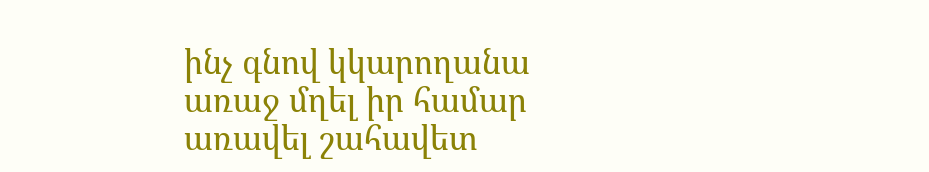ինչ գնով կկարողանա առաջ մղել իր համար առավել շահավետ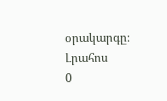օրակարգը։
Լրահոս
0